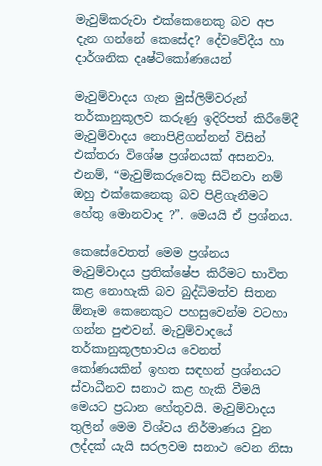මැවුම්කරුවා එක්කෙනෙකු බව අප දැන ගන්නේ කෙසේද? දේවවේදීය හා දාර්ශනික දෘෂ්ටිකෝණයෙන්

මැවුම්වාදය ගැන මුස්ලිම්වරුන් තර්කානුකූලව කරුණු ඉදිරිපත් කිරීමේදී මැවුම්වාදය නොපිළිගන්නන් විසින් එක්තරා විශේෂ ප්‍රශ්නයක් අසනවා. එනම්, “මැවුම්කරුවෙකු සිටිනවා නම් ඔහු එක්කෙනෙකු බව පිළිගැනීමට හේතු මොනවාද ?”. මෙයයි ඒ ප්‍රශ්නය.

කෙසේවෙතත් මෙම ප්‍රශ්නය මැවුම්වාදය ප්‍රතික්ෂේප කිරීමට භාවිත කළ නොහැකි බව බුද්ධිමත්ව සිතන ඕනෑම කෙනෙකුට පහසුවෙන්ම වටහා ගන්න පුළුවන්. මැවුම්වාදයේ තර්කානුකූලභාවය වෙනත් කෝණයකින් ඉහත සඳහන් ප්‍රශ්නයට ස්වාධීනව සනාථ කළ හැකි වීමයි මෙයට ප්‍රධාන හේතුවයි. මැවුම්වාදය තුලින් මෙම විශ්වය නිර්මාණය වුන ලද්දක් යැයි සරලවම සනාථ වෙන නිසා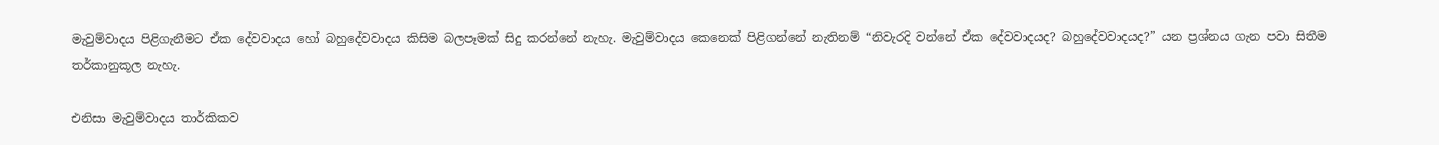මැවුම්වාදය පිළිගැනීමට ඒක දේවවාදය හෝ බහුදේවවාදය කිසිම බලපෑමක් සිදු කරන්නේ නැහැ. මැවුම්වාදය කෙනෙක් පිළිගන්නේ නැතිනම් “නිවැරදි වන්නේ ඒක දේවවාදයද? බහුදේවවාදයද?” යන ප්‍රශ්නය ගැන පවා සිතීම තර්කානුකූල නැහැ.

එනිසා මැවුම්වාදය තාර්කිකව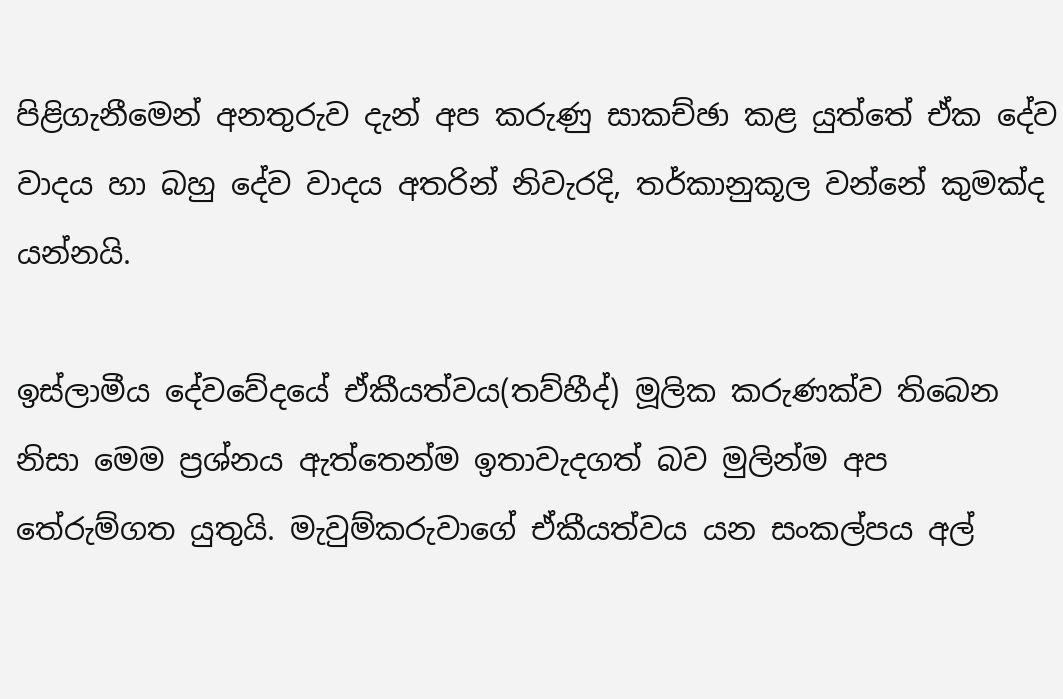පිළිගැනීමෙන් අනතුරුව දැන් අප කරුණු සාකච්ඡා කළ යුත්තේ ඒක දේව වාදය හා බහු දේව වාදය අතරින් නිවැරදි, තර්කානුකූල වන්නේ කුමක්ද යන්නයි.

ඉස්ලාමීය දේවවේදයේ ඒකීයත්වය(තව්හීද්) මූලික කරුණක්ව තිබෙන නිසා මෙම ප්‍රශ්නය ඇත්තෙන්ම ඉතාවැදගත් බව මුලින්ම අප තේරුම්ගත යුතුයි. මැවුම්කරුවාගේ ඒකීයත්වය යන සංකල්පය අල්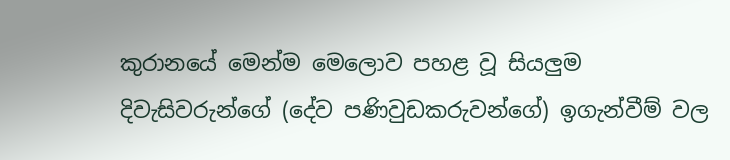කුරානයේ මෙන්ම මෙලොව පහළ වූ සියලුම දිවැසිවරුන්ගේ (දේව පණිවුඩකරුවන්ගේ) ඉගැන්වීම් වල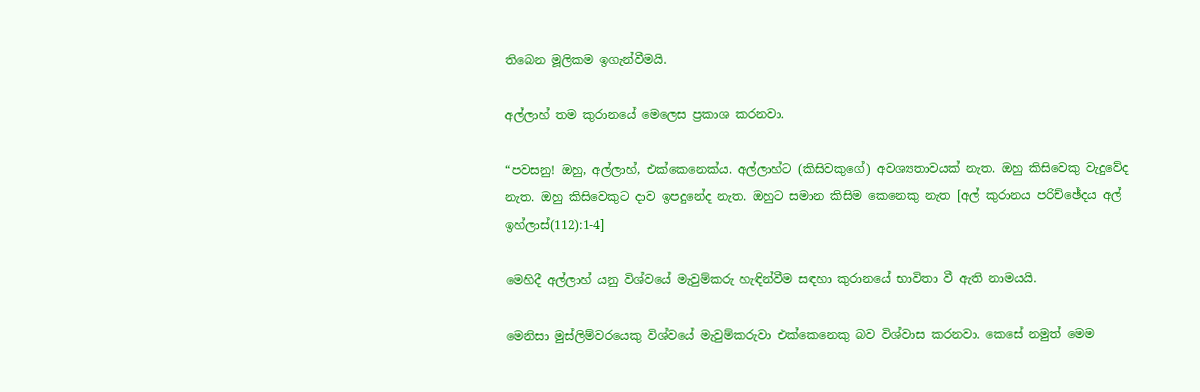තිබෙන මූලිකම ඉගැන්වීමයි.

අල්ලාහ් තම කුරානයේ මෙලෙස ප්‍රකාශ කරනවා.

“පවසනු! ඔහු, අල්ලාහ්, එක්කෙනෙක්ය. අල්ලාහ්ට (කිසිවකුගේ) අවශ්‍යතාවයක් නැත. ඔහු කිසිවෙකු වැදුවේද නැත. ඔහු කිසිවෙකුට දාව ඉපදුනේද නැත. ඔහුට සමාන කිසිම කෙනෙකු නැත [අල් කුරානය පරිච්ඡේදය අල් ඉහ්ලාස්(112):1-4]

මෙහිදී අල්ලාහ් යනු විශ්වයේ මැවුම්කරු හැඳින්වීම සඳහා කුරානයේ භාවිතා වී ඇති නාමයයි.

මෙනිසා මුස්ලිම්වරයෙකු විශ්වයේ මැවුම්කරුවා එක්කෙනෙකු බව විශ්වාස කරනවා. කෙසේ නමුත් මෙම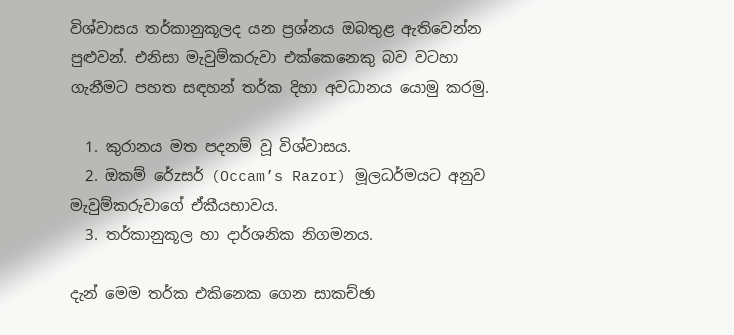විශ්වාසය තර්කානුකූලද යන ප්‍රශ්නය ඔබතුළ ඇතිවෙන්න පුළුවන්. එනිසා මැවුම්කරුවා එක්කෙනෙකු බව වටහා ගැනීමට පහත සඳහන් තර්ක දිහා අවධානය යොමු කරමු.

  1. කුරානය මත පදනම් වූ විශ්වාසය.
  2. ඔකම් රේzසර් (Occam’s Razor) මූලධර්මයට අනුව මැවුම්කරුවාගේ ඒකීයභාවය.
  3. තර්කානුකූල හා දාර්ශනික නිගමනය.

දැන් මෙම තර්ක එකිනෙක ගෙන සාකච්ඡා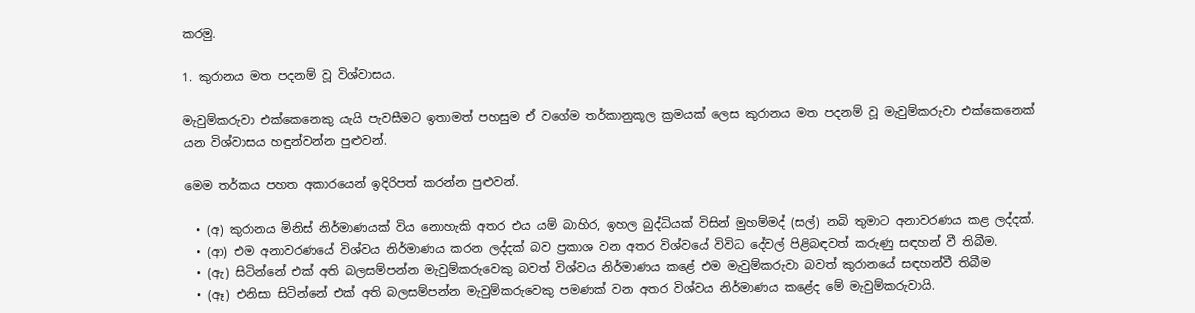කරමු.

1. කුරානය මත පදනම් වූ විශ්වාසය.

මැවුම්කරුවා එක්කෙනෙකු යැයි පැවසීමට ඉතාමත් පහසුම ඒ වගේම තර්කානුකූල ක්‍රමයක් ලෙස කුරානය මත පදනම් වූ මැවුම්කරුවා එක්කෙනෙක් යන විශ්වාසය හඳුන්වන්න පුළුවන්.

මෙම තර්කය පහත අකාරයෙන් ඉදිරිපත් කරන්න පුළුවන්.

  • (අ) කුරානය මිනිස් නිර්මාණයක් විය නොහැකි අතර එය යම් බාහිර, ඉහල බුද්ධියක් විසින් මුහම්මද් (සල්) නබි තුමාට අනාවරණය කළ ලද්දක්.
  • (ආ) එම අනාවරණයේ විශ්වය නිර්මාණය කරන ලද්දක් බව ප්‍රකාශ වන අතර විශ්වයේ විවිධ දේවල් පිළිබඳවත් කරුණු සඳහන් වී තිබීම.
  • (ඇ) සිටින්නේ එක් අති බලසම්පන්න මැවුම්කරුවෙකු බවත් විශ්වය නිර්මාණය කළේ එම මැවුම්කරුවා බවත් කුරානයේ සඳහන්වී තිබීම
  • (ඈ) එනිසා සිටින්නේ එක් අති බලසම්පන්න මැවුම්කරුවෙකු පමණක් වන අතර විශ්වය නිර්මාණය කළේද මේ මැවුම්කරුවායි.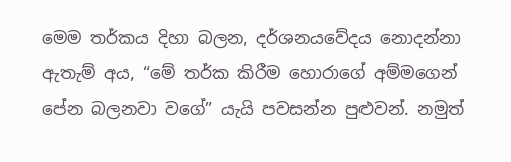මෙම තර්කය දිහා බලන, දර්ශනයවේදය නොදන්නා ඇතැම් අය, “මේ තර්ක කිරීම හොරාගේ අම්මගෙන් පේන බලනවා වගේ” යැයි පවසන්න පුළුවන්. නමුත්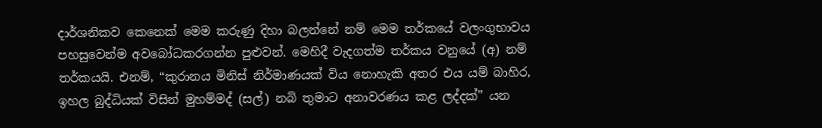දාර්ශනිකව කෙනෙක් මෙම කරුණු දිහා බලන්නේ නම් මෙම තර්කයේ වලංගුභාවය පහසුවෙන්ම අවබෝධකරගන්න පුළුවන්. මෙහිදී වැදගත්ම තර්කය වනුයේ (අ) නම් තර්කයයි. එනම්, “කුරානය මිනිස් නිර්මාණයක් විය නොහැකි අතර එය යම් බාහිර, ඉහල බුද්ධියක් විසින් මුහම්මද් (සල්) නබි තුමාට අනාවරණය කළ ලද්දක්” යන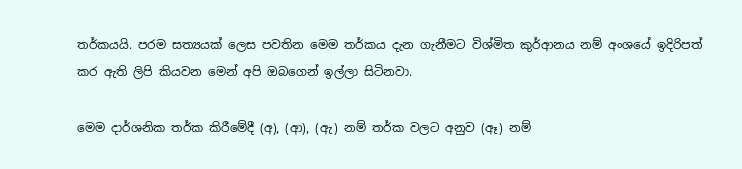තර්කයයි. පරම සත්‍යයක් ලෙස පවතින මෙම තර්කය දැන ගැනීමට විශ්මිත කුර්ආනය නම් අංශයේ ඉදිරිපත් කර ඇති ලිපි කියවන මෙන් අපි ඔබගෙන් ඉල්ලා සිටිනවා.

මෙම දාර්ශනික තර්ක කිරීමේදී (අ), (ආ), (ඇ) නම් තර්ක වලට අනුව (ඈ) නම්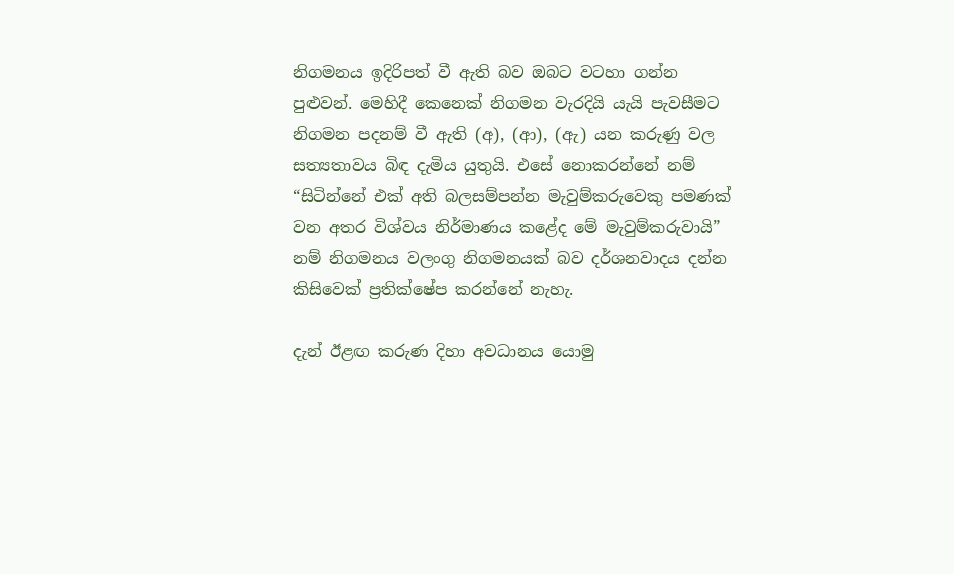නිගමනය ඉදිරිපත් වී ඇති බව ඔබට වටහා ගන්න පුළුවන්. මෙහිදී කෙනෙක් නිගමන වැරදියි යැයි පැවසීමට නිගමන පදනම් වී ඇති (අ), (ආ), (ඇ) යන කරුණු වල සත්‍යතාවය බිඳ දැමිය යුතුයි. එසේ නොකරන්නේ නම් “සිටින්නේ එක් අති බලසම්පන්න මැවුම්කරුවෙකු පමණක් වන අතර විශ්වය නිර්මාණය කළේද මේ මැවුම්කරුවායි” නම් නිගමනය වලංගු නිගමනයක් බව දර්ශනවාදය දන්න කිසිවෙක් ප්‍රතික්ෂේප කරන්නේ නැහැ.

දැන් ඊළඟ කරුණ දිහා අවධානය යොමු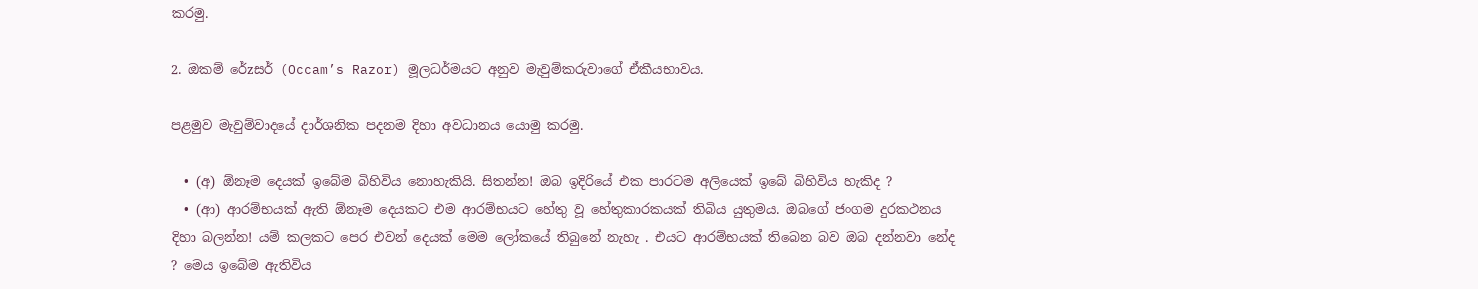කරමු.

2. ඔකම් රේzසර් (Occam’s Razor) මූලධර්මයට අනුව මැවුම්කරුවාගේ ඒකීයභාවය.

පළමුව මැවුම්වාදයේ දාර්ශනික පදනම දිහා අවධානය යොමු කරමු.

  • (අ) ඕනෑම දෙයක් ඉබේම බිහිවිය නොහැකියි. සිතන්න! ඔබ ඉදිරියේ එක පාරටම අලියෙක් ඉබේ බිහිවිය හැකිද ?
  • (ආ) ආරම්භයක් ඇති ඕනෑම දෙයකට එම ආරම්භයට හේතු වූ හේතුකාරකයක් තිබිය යුතුමය. ඔබගේ ජංගම දුරකථනය දිහා බලන්න! යම් කලකට පෙර එවන් දෙයක් මෙම ලෝකයේ තිබුනේ නැහැ . එයට ආරම්භයක් තිබෙන බව ඔබ දන්නවා නේද ? මෙය ඉබේම ඇතිවිය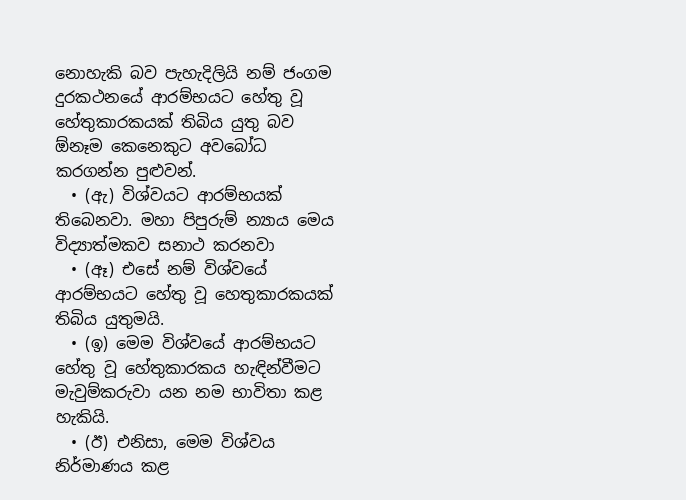නොහැකි බව පැහැදිලියි නම් ජංගම දුරකථනයේ ආරම්භයට හේතු වූ හේතුකාරකයක් තිබිය යුතු බව ඕනෑම කෙනෙකුට අවබෝධ කරගන්න පුළුවන්.
  • (ඇ) විශ්වයට ආරම්භයක් තිබෙනවා. මහා පිපුරුම් න්‍යාය මෙය විද්‍යාත්මකව සනාථ කරනවා
  • (ඈ) එසේ නම් විශ්වයේ ආරම්භයට හේතු වූ හෙතුකාරකයක් තිබිය යුතුමයි.
  • (ඉ) මෙම විශ්වයේ ආරම්භයට හේතු වූ හේතුකාරකය හැඳින්වීමට මැවුම්කරුවා යන නම භාවිතා කළ හැකියි.
  • (ඊ) එනිසා, මෙම විශ්වය නිර්මාණය කළ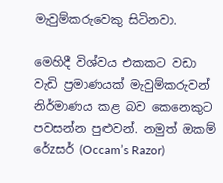මැවුම්කරුවෙකු සිටිනවා.

මෙහිදී විශ්වය එකකට වඩා වැඩි ප්‍රමාණයක් මැවුම්කරුවන් නිර්මාණය කළ බව කෙනෙකුට පවසන්න පුළුවන්. නමුත් ඔකම් රේzසර් (Occam’s Razor)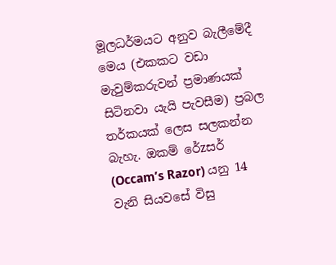මූලධර්මයට අනුව බැලීමේදී මෙය (එකකට වඩා මැවුම්කරුවන් ප්‍රමාණයක් සිටිනවා යැයි පැවසීම) ප්‍රබල තර්කයක් ලෙස සලකන්න බැහැ. ඔකම් රේzසර් (Occam’s Razor) යනු 14 වැනි සියවසේ විසු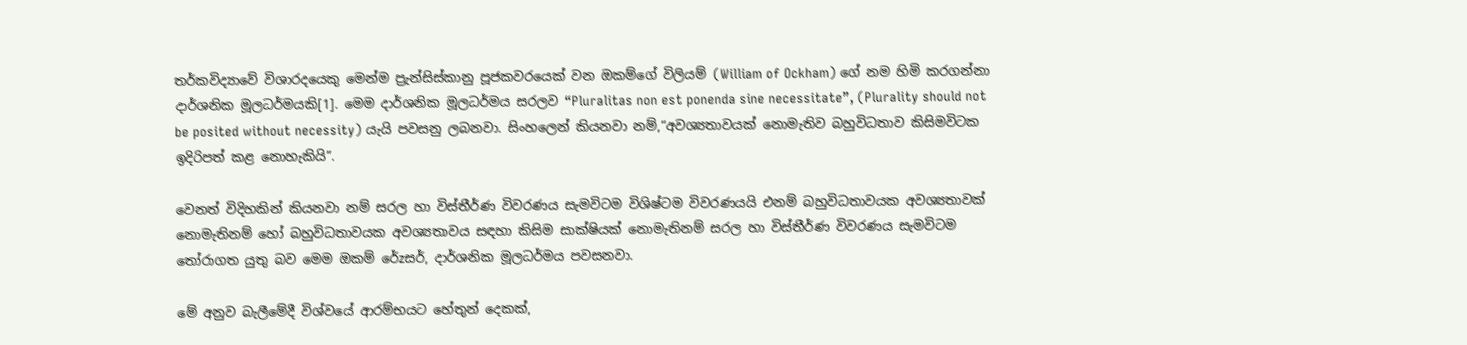තර්කවිද්‍යාවේ විශාරදයෙකු මෙන්ම ප්‍රැන්සිස්කානු පූජකවරයෙක් වන ඔකම්ගේ විලියම් (William of Ockham) ගේ නම හිමි කරගන්නා දාර්ශනික මූලධර්මයකි[1]. මෙම දාර්ශනික මූලධර්මය සරලව “Pluralitas non est ponenda sine necessitate”, (Plurality should not be posited without necessity) යැයි පවසනු ලබනවා. සිංහලෙන් කියනවා නම්,“අවශ්‍යතාවයක් නොමැතිව බහුවිධතාව කිසිමවිටක ඉදිරිපත් කළ නොහැකියි”.

වෙනත් විදිහකින් කියනවා නම් සරල හා විස්තීර්ණ විවරණය සැමවිටම විශිෂ්ටම විවරණයයි එනම් බහුවිධතාවයක අවශ්‍යතාවක් නොමැතිනම් හෝ බහුවිධතාවයක අවශ්‍යතාවය සඳහා කිසිම සාක්ෂියක් නොමැතිනම් සරල හා විස්තීර්ණ විවරණය සැමවිටම තෝරාගත යුතු බව මෙම ඔකම් රේzසර්, දාර්ශනික මූලධර්මය පවසනවා.

මේ අනුව බැලීමේදී විශ්වයේ ආරම්භයට හේතුන් දෙකක්,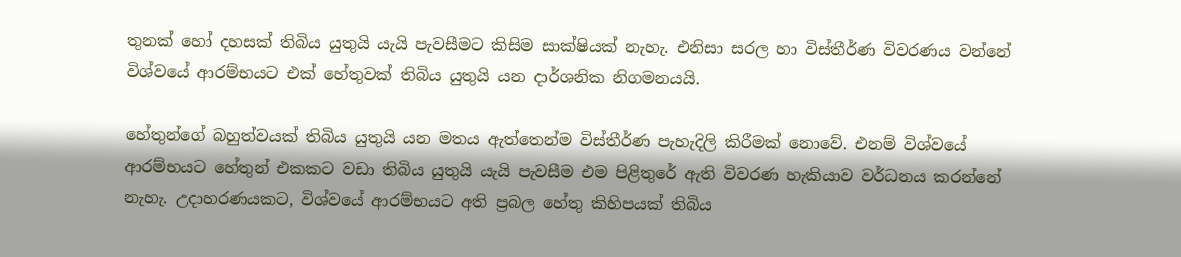තුනක් හෝ දහසක් තිබිය යුතුයි යැයි පැවසීමට කිසිම සාක්ෂියක් නැහැ. එනිසා සරල හා විස්තීර්ණ විවරණය වන්නේ විශ්වයේ ආරම්භයට එක් හේතුවක් තිබිය යුතුයි යන දාර්ශනික නිගමනයයි.

හේතුන්ගේ බහුත්වයක් තිබිය යුතුයි යන මතය ඇත්තෙන්ම විස්තීර්ණ පැහැදිලි කිරීමක් නොවේ. එනම් විශ්වයේ ආරම්භයට හේතුන් එකකට වඩා තිබිය යුතුයි යැයි පැවසීම එම පිළිතුරේ ඇති විවරණ හැකියාව වර්ධනය කරන්නේ නැහැ. උදාහරණයකට, විශ්වයේ ආරම්භයට අති ප්‍රබල හේතු කිහිපයක් තිබිය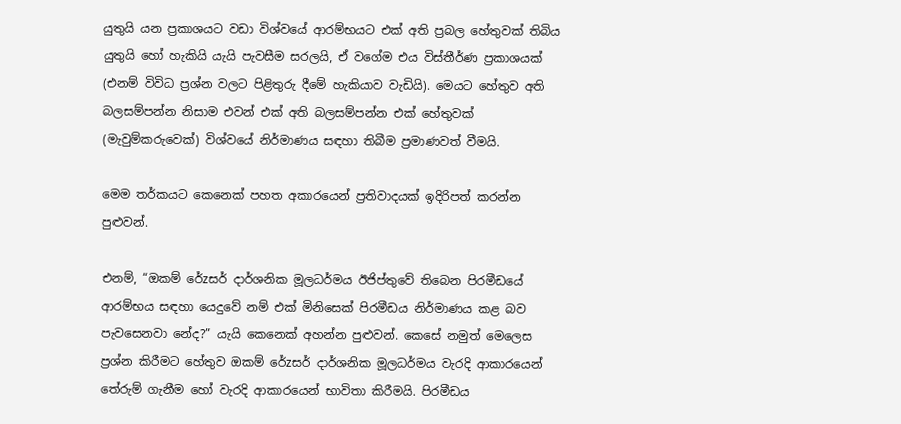යුතුයි යන ප්‍රකාශයට වඩා විශ්වයේ ආරම්භයට එක් අති ප්‍රබල හේතුවක් තිබිය යුතුයි හෝ හැකියි යැයි පැවසීම සරලයි, ඒ වගේම එය විස්තීර්ණ ප්‍රකාශයක් (එනම් විවිධ ප්‍රශ්න වලට පිළිතුරු දීමේ හැකියාව වැඩියි). මෙයට හේතුව අති බලසම්පන්න නිසාම එවන් එක් අති බලසම්පන්න එක් හේතුවක් (මැවුම්කරුවෙක්) විශ්වයේ නිර්මාණය සඳහා තිබීම ප්‍රමාණවත් වීමයි.

මෙම තර්කයට කෙනෙක් පහත අකාරයෙන් ප්‍රතිවාදයක් ඉදිරිපත් කරන්න පුළුවන්.

එනම්, “ඔකම් රේzසර් දාර්ශනික මූලධර්මය ඊජිප්තුවේ තිබෙන පිරමීඩයේ ආරම්භය සඳහා යෙදුවේ නම් එක් මිනිසෙක් පිරමීඩය නිර්මාණය කළ බව පැවසෙනවා නේද?” යැයි කෙනෙක් අහන්න පුළුවන්. කෙසේ නමුත් මෙලෙස ප්‍රශ්න කිරීමට හේතුව ඔකම් රේzසර් දාර්ශනික මූලධර්මය වැරදි ආකාරයෙන් තේරුම් ගැනීම හෝ වැරදි ආකාරයෙන් භාවිතා කිරීමයි. පිරමීඩය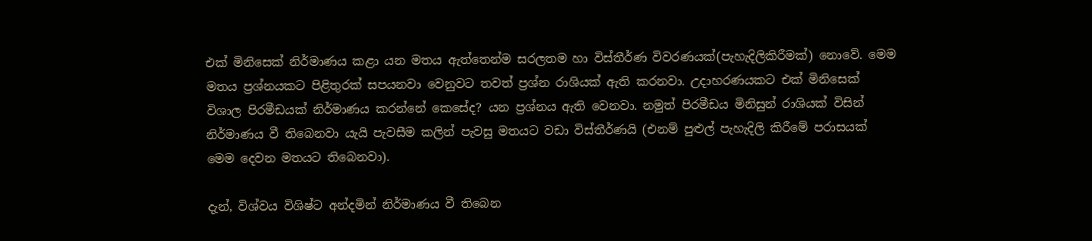එක් මිනිසෙක් නිර්මාණය කළා යන මතය ඇත්තෙන්ම සරලතම හා විස්තීර්ණ විවරණයක්(පැහැදිලිකිරීමක්) නොවේ. මෙම මතය ප්‍රශ්නයකට පිළිතුරක් සපයනවා වෙනුවට තවත් ප්‍රශ්න රාශියක් ඇති කරනවා. උදාහරණයකට එක් මිනිසෙක් විශාල පිරමීඩයක් නිර්මාණය කරන්නේ කෙසේද? යන ප්‍රශ්නය ඇති වෙනවා. නමුත් පිරමීඩය මිනිසුන් රාශියක් විසින් නිර්මාණය වී තිබෙනවා යැයි පැවසීම කලින් පැවසු මතයට වඩා විස්තීර්ණයි (එනම් පුළුල් පැහැදිලි කිරීමේ පරාසයක් මෙම දෙවන මතයට තිබෙනවා).

දැන්, විශ්වය විශිෂ්ට අන්දමින් නිර්මාණය වී තිබෙන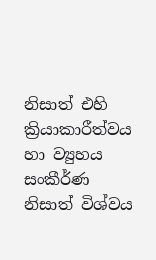නිසාත් එහි ක්‍රියාකාරීත්වය හා ව්‍යුහය සංකීර්ණ නිසාත් විශ්වය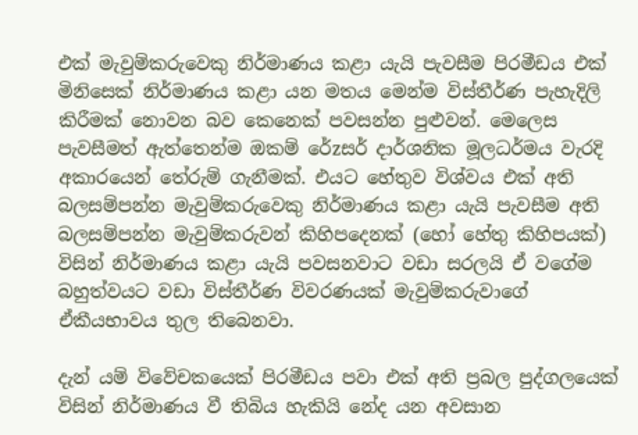එක් මැවුම්කරුවෙකු නිර්මාණය කළා යැයි පැවසීම පිරමීඩය එක් මිනිසෙක් නිර්මාණය කළා යන මතය මෙන්ම විස්තීර්ණ පැහැදිලි කිරීමක් නොවන බව කෙනෙක් පවසන්න පුළුවන්. මෙලෙස පැවසීමත් ඇත්තෙන්ම ඔකම් රේzසර් දාර්ශනික මූලධර්මය වැරදි අකාරයෙන් තේරුම් ගැනීමක්. එයට හේතුව විශ්වය එක් අති බලසම්පන්න මැවුම්කරුවෙකු නිර්මාණය කළා යැයි පැවසීම අති බලසම්පන්න මැවුම්කරුවන් කිහිපදෙනක් (හෝ හේතු කිහිපයක්) විසින් නිර්මාණය කළා යැයි පවසනවාට වඩා සරලයි ඒ වගේම බහුත්වයට වඩා විස්තීර්ණ විවරණයක් මැවුම්කරුවාගේ ඒකීයභාවය තුල තිබෙනවා.

දැන් යම් විවේචකයෙක් පිරමීඩය පවා එක් අති ප්‍රබල පුද්ගලයෙක් විසින් නිර්මාණය වී තිබිය හැකියි නේද යන අවසාන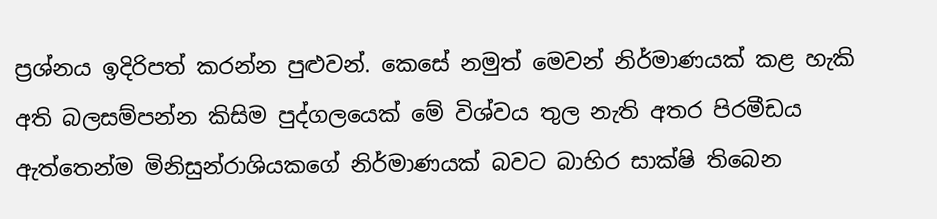ප්‍රශ්නය ඉදිරිපත් කරන්න පුළුවන්. කෙසේ නමුත් මෙවන් නිර්මාණයක් කළ හැකි අති බලසම්පන්න කිසිම පුද්ගලයෙක් මේ විශ්වය තුල නැති අතර පිරමීඩය ඇත්තෙන්ම මිනිසුන්රාශියකගේ නිර්මාණයක් බවට බාහිර සාක්ෂි තිබෙන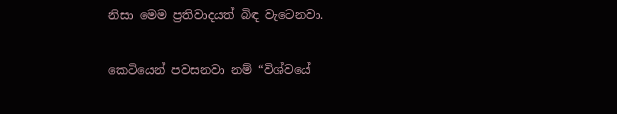නිසා මෙම ප්‍රතිවාදයත් බිඳ වැටෙනවා.

කෙටියෙන් පවසනවා නම් “විශ්වයේ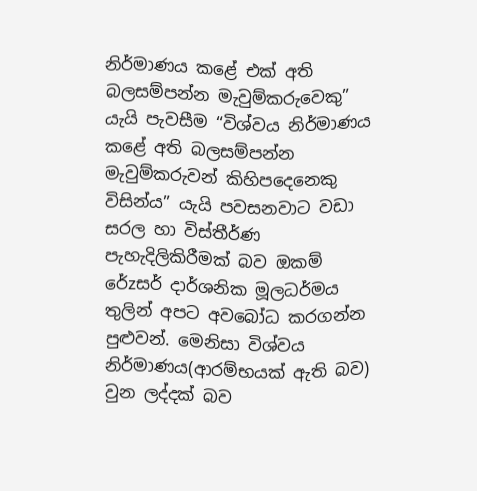නිර්මාණය කළේ එක් අති බලසම්පන්න මැවුම්කරුවෙකු” යැයි පැවසීම “විශ්වය නිර්මාණය කළේ අති බලසම්පන්න මැවුම්කරුවන් කිහිපදෙනෙකු විසින්ය” යැයි පවසනවාට වඩා සරල හා විස්තීර්ණ පැහැදිලිකිරීමක් බව ඔකම් රේzසර් දාර්ශනික මූලධර්මය තුලින් අපට අවබෝධ කරගන්න පුළුවන්. මෙනිසා විශ්වය නිර්මාණය(ආරම්භයක් ඇති බව) වුන ලද්දක් බව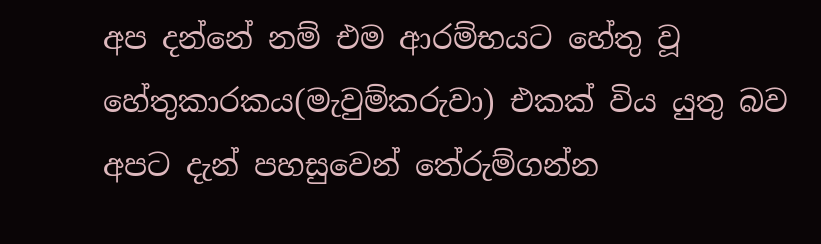අප දන්නේ නම් එම ආරම්භයට හේතු වූ හේතුකාරකය(මැවුම්කරුවා) එකක් විය යුතු බව අපට දැන් පහසුවෙන් තේරුම්ගන්න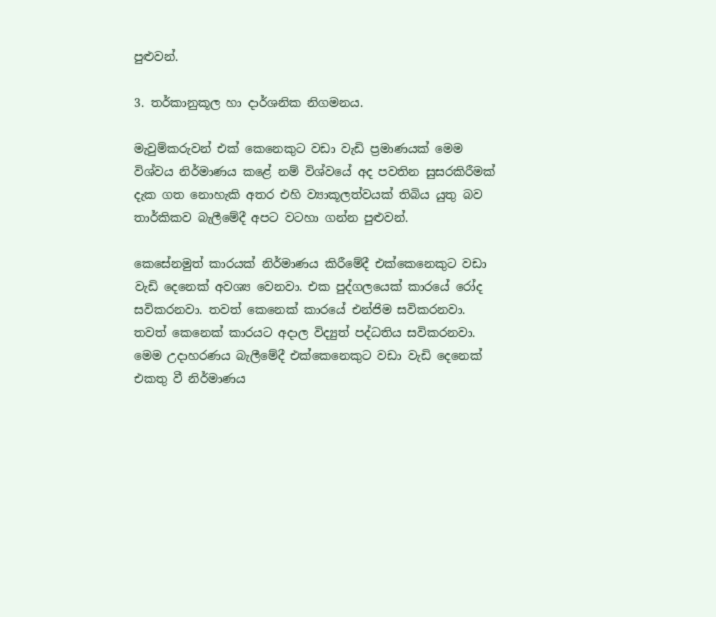පුළුවන්.

3. තර්කානුකූල හා දාර්ශනික නිගමනය.

මැවුම්කරුවන් එක් කෙනෙකුට වඩා වැඩි ප්‍රමාණයක් මෙම විශ්වය නිර්මාණය කළේ නම් විශ්වයේ අද පවතින සුසරකිරීමක් දැක ගත නොහැකි අතර එහි ව්‍යාකූලත්වයක් තිබිය යුතු බව තාර්කිකව බැලීමේදී අපට වටහා ගන්න පුළුවන්.

කෙසේනමුත් කාරයක් නිර්මාණය කිරීමේදී එක්කෙනෙකුට වඩා වැඩි දෙනෙක් අවශ්‍ය වෙනවා. එක පුද්ගලයෙක් කාරයේ රෝද සවිකරනවා. තවත් කෙනෙක් කාරයේ එන්ජිම සවිකරනවා. තවත් කෙනෙක් කාරයට අදාල විද්‍යුත් පද්ධතිය සවිකරනවා. මෙම උදාහරණය බැලීමේදී එක්කෙනෙකුට වඩා වැඩි දෙනෙක් එකතු වී නිර්මාණය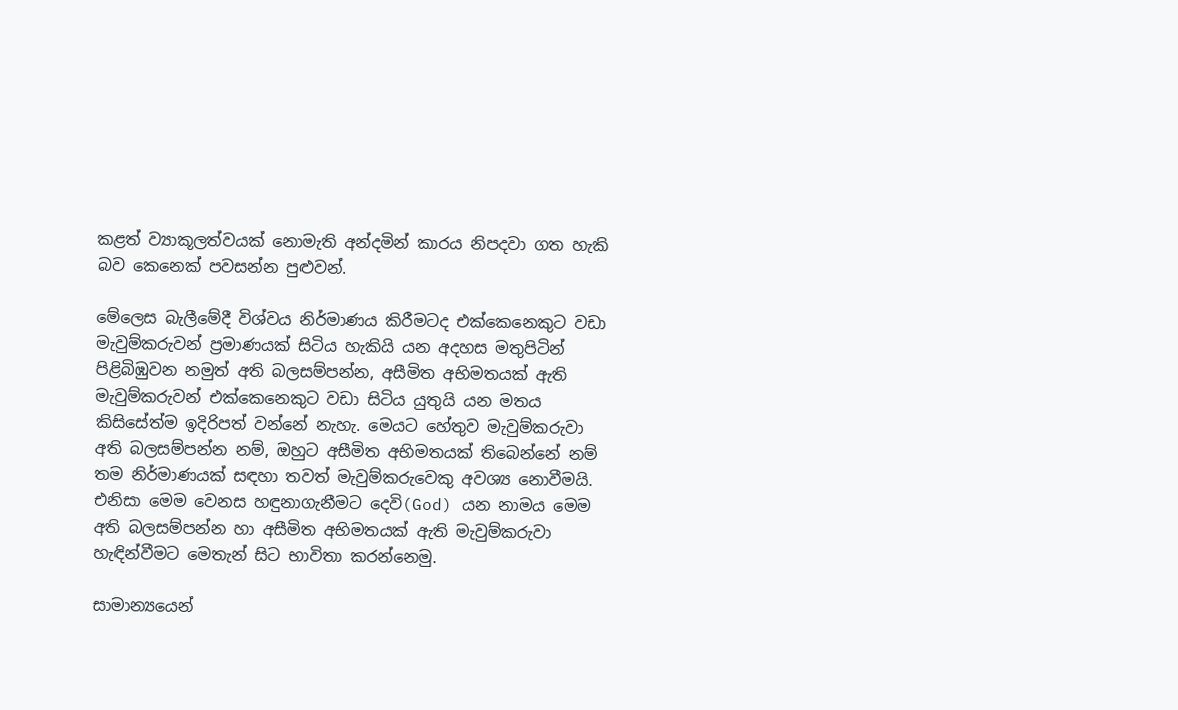කළත් ව්‍යාකූලත්වයක් නොමැති අන්දමින් කාරය නිපදවා ගත හැකි බව කෙනෙක් පවසන්න පුළුවන්.

මේලෙස බැලීමේදී විශ්වය නිර්මාණය කිරීමටද එක්කෙනෙකුට වඩා මැවුම්කරුවන් ප්‍රමාණයක් සිටිය හැකියි යන අදහස මතුපිටින් පිළිබිඹුවන නමුත් අති බලසම්පන්න, අසීමිත අභිමතයක් ඇති මැවුම්කරුවන් එක්කෙනෙකුට වඩා සිටිය යුතුයි යන මතය කිසිසේත්ම ඉදිරිපත් වන්නේ නැහැ. මෙයට හේතුව මැවුම්කරුවා අති බලසම්පන්න නම්, ඔහුට අසීමිත අභිමතයක් තිබෙන්නේ නම් තම නිර්මාණයක් සඳහා තවත් මැවුම්කරුවෙකු අවශ්‍ය නොවීමයි. එනිසා මෙම වෙනස හඳුනාගැනීමට දෙවි(God) යන නාමය මෙම අති බලසම්පන්න හා අසීමිත අභිමතයක් ඇති මැවුම්කරුවා හැඳින්වීමට මෙතැන් සිට භාවිතා කරන්නෙමු.

සාමාන්‍යයෙන්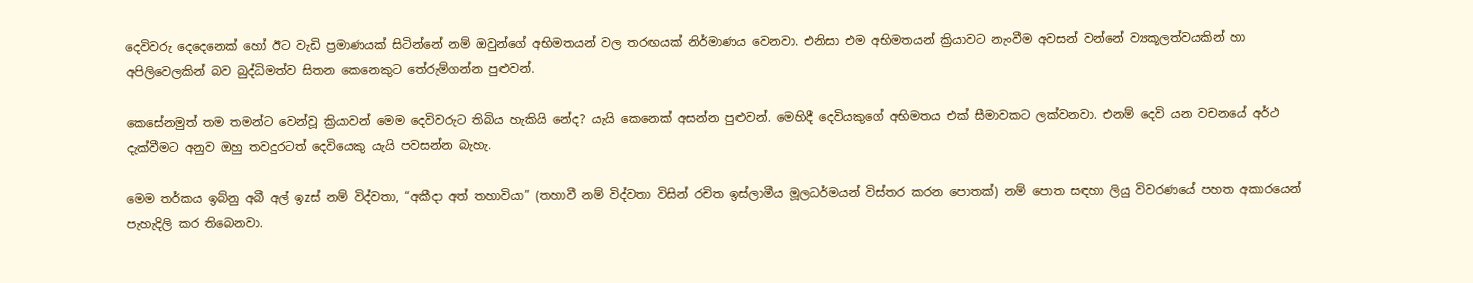දෙවිවරු දෙදෙනෙක් හෝ ඊට වැඩි ප්‍රමාණයක් සිටින්නේ නම් ඔවුන්ගේ අභිමතයන් වල තරඟයක් නිර්මාණය වෙනවා. එනිසා එම අභිමතයන් ක්‍රියාවට නැංවීම අවසන් වන්නේ ව්‍යකූලත්වයකින් හා අපිලිවෙලකින් බව බුද්ධිමත්ව සිතන කෙනෙකුට තේරුම්ගන්න පුළුවන්.

කෙසේනමුත් තම තමන්ට වෙන්වූ ක්‍රියාවන් මෙම දෙවිවරුට තිබිය හැකියි නේද? යැයි කෙනෙක් අසන්න පුළුවන්. මෙහිදී දෙවියකුගේ අභිමතය එක් සීමාවකට ලක්වනවා. එනම් දෙවි යන වචනයේ අර්ථ දැක්වීමට අනුව ඔහු තවදුරටත් දෙවියෙකු යැයි පවසන්න බැහැ.

මෙම තර්කය ඉබ්නු අබී අල් ඉzස් නම් විද්වතා, “අකීදා අත් තහාවියා” (තහාවී නම් විද්වතා විසින් රචිත ඉස්ලාමීය මූලධර්මයන් විස්තර කරන පොතක්) නම් පොත සඳහා ලියු විවරණයේ පහත අකාරයෙන් පැහැදිලි කර තිබෙනවා.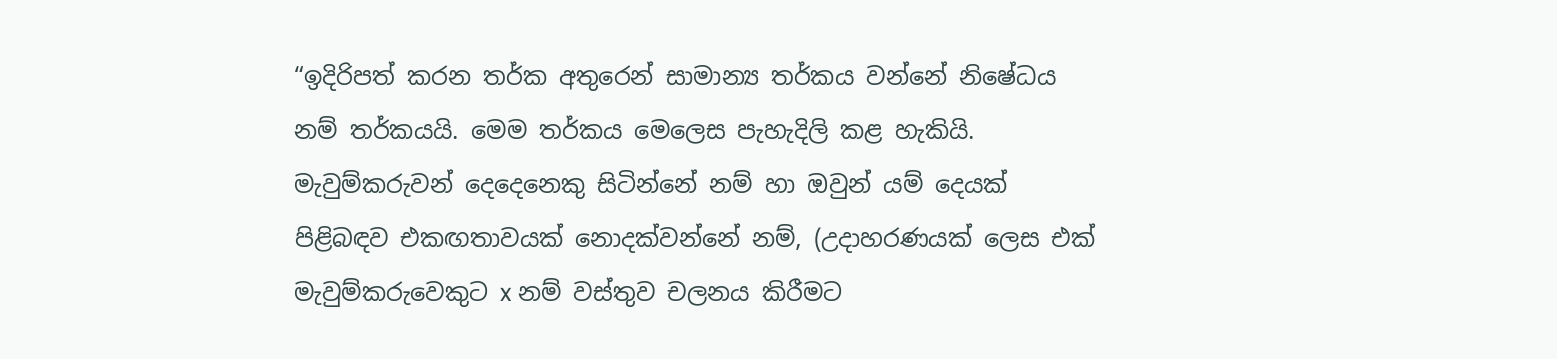“ඉදිරිපත් කරන තර්ක අතුරෙන් සාමාන්‍ය තර්කය වන්නේ නිෂේධය නම් තර්කයයි. මෙම තර්කය මෙලෙස පැහැදිලි කළ හැකියි.
මැවුම්කරුවන් දෙදෙනෙකු සිටින්නේ නම් හා ඔවුන් යම් දෙයක් පිළිබඳව එකඟතාවයක් නොදක්වන්නේ නම්, (උදාහරණයක් ලෙස එක් මැවුම්කරුවෙකුට x නම් වස්තුව චලනය කිරීමට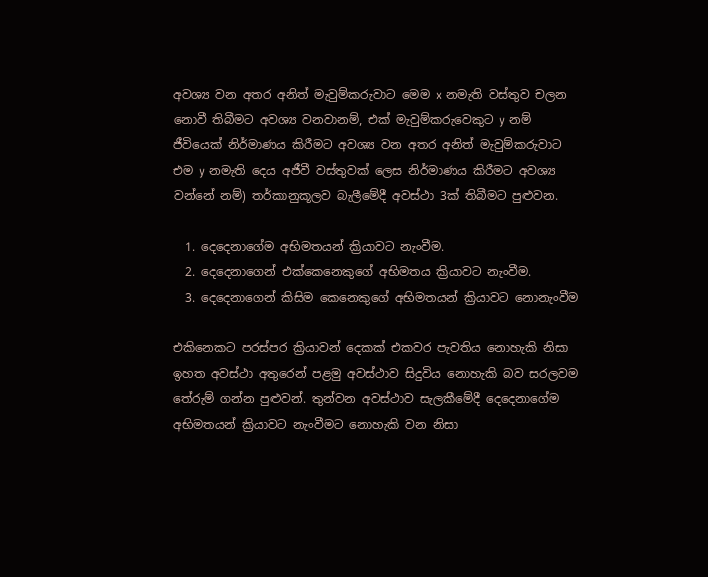අවශ්‍ය වන අතර අනිත් මැවුම්කරුවාට මෙම x නමැති වස්තුව චලන නොවී තිබීමට අවශ්‍ය වනවානම්, එක් මැවුම්කරුවෙකුට y නම් ජීවියෙක් නිර්මාණය කිරීමට අවශ්‍ය වන අතර අනිත් මැවුම්කරුවාට එම y නමැති දෙය අජීවී වස්තුවක් ලෙස නිර්මාණය කිරීමට අවශ්‍ය වන්නේ නම්) තර්කානුකූලව බැලීමේදී අවස්ථා 3ක් තිබීමට පුළුවන.

  1. දෙදෙනාගේම අභිමතයන් ක්‍රියාවට නැංවීම.
  2. දෙදෙනාගෙන් එක්කෙනෙකුගේ අභිමතය ක්‍රියාවට නැංවීම.
  3. දෙදෙනාගෙන් කිසිම කෙනෙකුගේ අභිමතයන් ක්‍රියාවට නොනැංවීම

එකිනෙකට පරස්පර ක්‍රියාවන් දෙකක් එකවර පැවතිය නොහැකි නිසා ඉහත අවස්ථා අතුරෙන් පළමු අවස්ථාව සිදුවිය නොහැකි බව සරලවම තේරුම් ගන්න පුළුවන්. තුන්වන අවස්ථාව සැලකීමේදී දෙදෙනාගේම අභිමතයන් ක්‍රියාවට නැංවීමට නොහැකි වන නිසා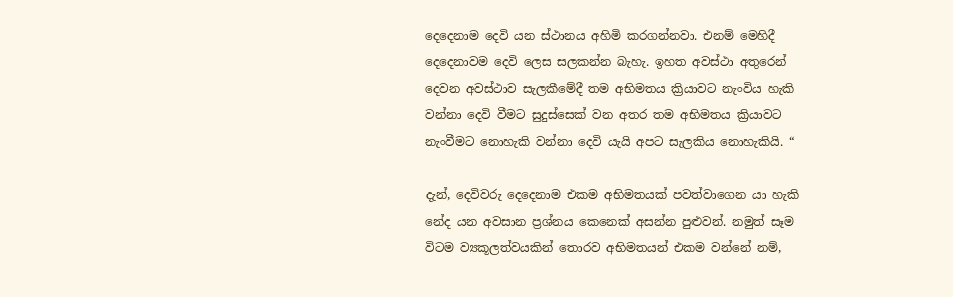දෙදෙනාම දෙවි යන ස්ථානය අහිමි කරගන්නවා. එනම් මෙහිදී දෙදෙනාවම දෙවි ලෙස සලකන්න බැහැ. ඉහත අවස්ථා අතුරෙන් දෙවන අවස්ථාව සැලකීමේදී තම අභිමතය ක්‍රියාවට නැංවිය හැකි වන්නා දෙවි වීමට සුදුස්සෙක් වන අතර තම අභිමතය ක්‍රියාවට නැංවීමට නොහැකි වන්නා දෙවි යැයි අපට සැලකිය නොහැකියි. “

දැන්, දෙවිවරු දෙදෙනාම එකම අභිමතයක් පවත්වාගෙන යා හැකි නේද යන අවසාන ප්‍රශ්නය කෙනෙක් අසන්න පුළුවන්. නමුත් සෑම විටම ව්‍යකූලත්වයකින් තොරව අභිමතයන් එකම වන්නේ නම්,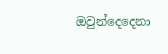ඔවුන්දෙදෙනා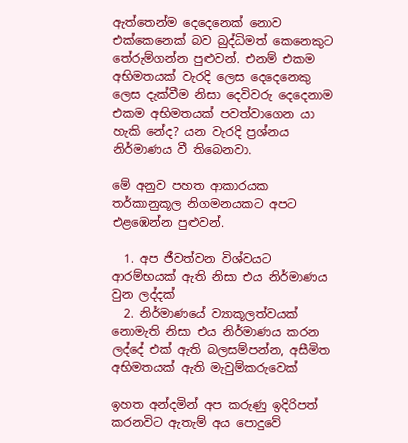ඇත්තෙන්ම දෙදෙනෙක් නොව එක්කෙනෙක් බව බුද්ධිමත් කෙනෙකුට තේරුම්ගන්න පුළුවන්. එනම් එකම අභිමතයක් වැරදි ලෙස දෙදෙනෙකු ලෙස දැක්වීම නිසා දෙවිවරු දෙදෙනාම එකම අභිමතයක් පවත්වාගෙන යා හැකි නේද? යන වැරදි ප්‍රශ්නය නිර්මාණය වී තිබෙනවා.

මේ අනුව පහත ආකාරයක තර්කානුකූල නිගමනයකට අපට එළඹෙන්න පුළුවන්.

  1. අප ජීවත්වන විශ්වයට ආරම්භයක් ඇති නිසා එය නිර්මාණය වුන ලද්දක්
  2. නිර්මාණයේ ව්‍යාකූලත්වයක් නොමැති නිසා එය නිර්මාණය කරන ලද්දේ එක් ඇති බලසම්පන්න, අසීමිත අභිමතයක් ඇති මැවුම්කරුවෙක්

ඉහත අන්දමින් අප කරුණු ඉදිරිපත් කරනවිට ඇතැම් අය පොදුවේ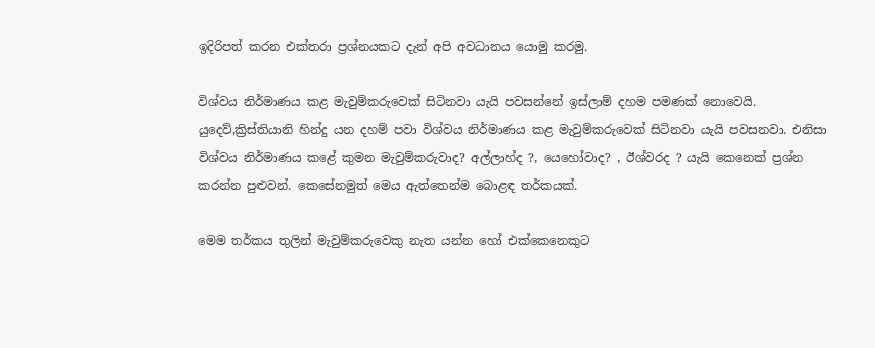ඉදිරිපත් කරන එක්තරා ප්‍රශ්නයකට දැන් අපි අවධානය යොමු කරමු.

විශ්වය නිර්මාණය කළ මැවුම්කරුවෙක් සිටිනවා යැයි පවසන්නේ ඉස්ලාම් දහම පමණක් නොවෙයි. යුදෙව්,ක්‍රිස්තියානි හින්දු යන දහම් පවා විශ්වය නිර්මාණය කළ මැවුම්කරුවෙක් සිටිනවා යැයි පවසනවා. එනිසා විශ්වය නිර්මාණය කළේ කුමන මැවුම්කරුවාද? අල්ලාහ්ද ?, යෙහෝවාද? , ඊශ්වරද ? යැයි කෙනෙක් ප්‍රශ්න කරන්න පුළුවන්. කෙසේනමුත් මෙය ඇත්තෙන්ම බොළඳ තර්කයක්.

මෙම තර්කය තුලින් මැවුම්කරුවෙකු නැත යන්න හෝ එක්කෙනෙකුට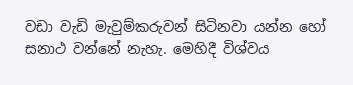වඩා වැඩි මැවුම්කරුවන් සිටිනවා යන්න හෝ සනාථ වන්නේ නැහැ. මෙහිදී විශ්වය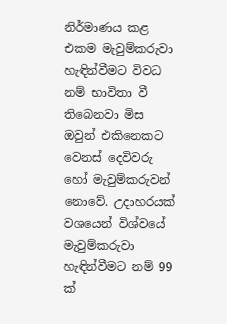නිර්මාණය කළ එකම මැවුම්කරුවා හැඳින්වීමට විවධ නම් භාවිතා වී තිබෙනවා මිස ඔවුන් එකිනෙකට වෙනස් දෙවිවරු හෝ මැවුම්කරුවන් නොවේ. උදාහරයක් වශයෙන් විශ්වයේ මැවුම්කරුවා හැඳින්වීමට නම් 99 ක්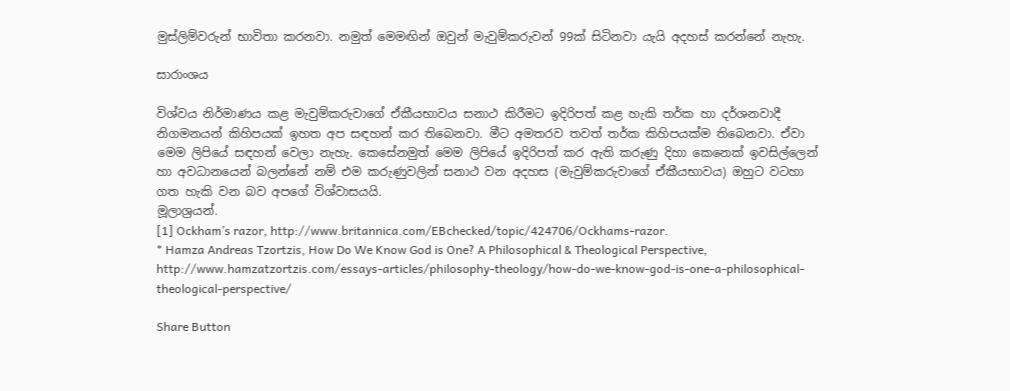මුස්ලිම්වරුන් භාවිතා කරනවා. නමුත් මෙමඟින් ඔවුන් මැවුම්කරුවන් 99ක් සිටිනවා යැයි අදහස් කරන්නේ නැහැ.

සාරාංශය

විශ්වය නිර්මාණය කළ මැවුම්කරුවාගේ ඒකීයභාවය සනාථ කිරීමට ඉදිරිපත් කළ හැකි තර්ක හා දර්ශනවාදී නිගමනයන් කිහිපයක් ඉහත අප සඳහන් කර තිබෙනවා. මීට අමතරව තවත් තර්ක කිහිපයක්ම තිබෙනවා. ඒවා මෙම ලිපියේ සඳහන් වෙලා නැහැ. කෙසේනමුත් මෙම ලිපියේ ඉදිරිපත් කර ඇති කරුණු දිහා කෙනෙක් ඉවසිල්ලෙන් හා අවධානයෙන් බලන්නේ නම් එම කරුණුවලින් සනාථ වන අදහස (මැවුම්කරුවාගේ ඒකීයභාවය) ඔහුට වටහා ගත හැකි වන බව අපගේ විශ්වාසයයි.
මූලාශ්‍රයන්.
[1] Ockham’s razor, http://www.britannica.com/EBchecked/topic/424706/Ockhams-razor.
* Hamza Andreas Tzortzis, How Do We Know God is One? A Philosophical & Theological Perspective, http://www.hamzatzortzis.com/essays-articles/philosophy-theology/how-do-we-know-god-is-one-a-philosophical-theological-perspective/

Share Button